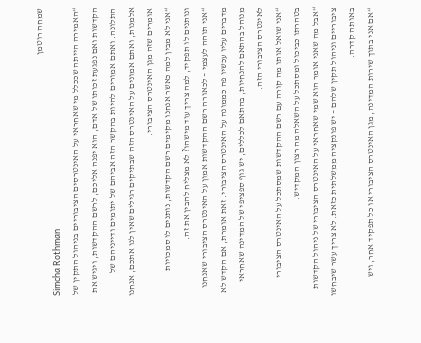שמחה רוטמן
Simcha Rothman
“האמירה הייתה שככלל מי שאחראי על האינטרסים הציבוריים בניהול התקין של הקדשות ואם נפגעת זכותו של אדם, הוא יפנה אליכם, לרשם ההקדשות, ויגיש את התלונה. ואתם אמורים להיות בהקשר הזה אביהם של יתומים ודייניהם של אלמנות, ואתם אמונים על האינטרס הזה שבתיקים רגילים שאין לנו אתכם, אנחנו אומרים שזה מגן האינטרס הציבורי.
“אני לא מבין למה כאשר אנחנו מקימים רשם הקדשות, נותנים לו סמכויות ונותנים לו תפקיד, למה צריך עוד מישהו? לא מצליח להבין את זה.
“אני תוהה לעצמי – לכאורה רשם ההקדשות אמון על האינטרס הציבורי שאנחנו מדברים עליו עכשיו פה כממונה על האינטרס הציבורי. זאת אומרת, אם הקדש לא מנוהל בהתאם להנחיות, בהתאם לכללים, יש גוף ספציפי של המדינה שאחראי לאינטרס הציבורי הזה.
“אני שואל אותו מה קורה עם רשם ההקדשות שמסתכל על האינטרס הציבורי בטהרתו כביכול ומסתכל על השאלה מה רצון המקדיש.
“אבל מה שאני אומר הוא שמי שאחראי על האינטרס הציבורי של ניהול הקדשות ציבוריים וניהול תקין שלהם – יש פונקציה ממשלתית כזאת. לא צריך עשר שיבחשו באותה קדרה.
“אם אני בתוך שירות המדינה, מגן האינטרס הציבורי או כל תפקיד אחר, ויש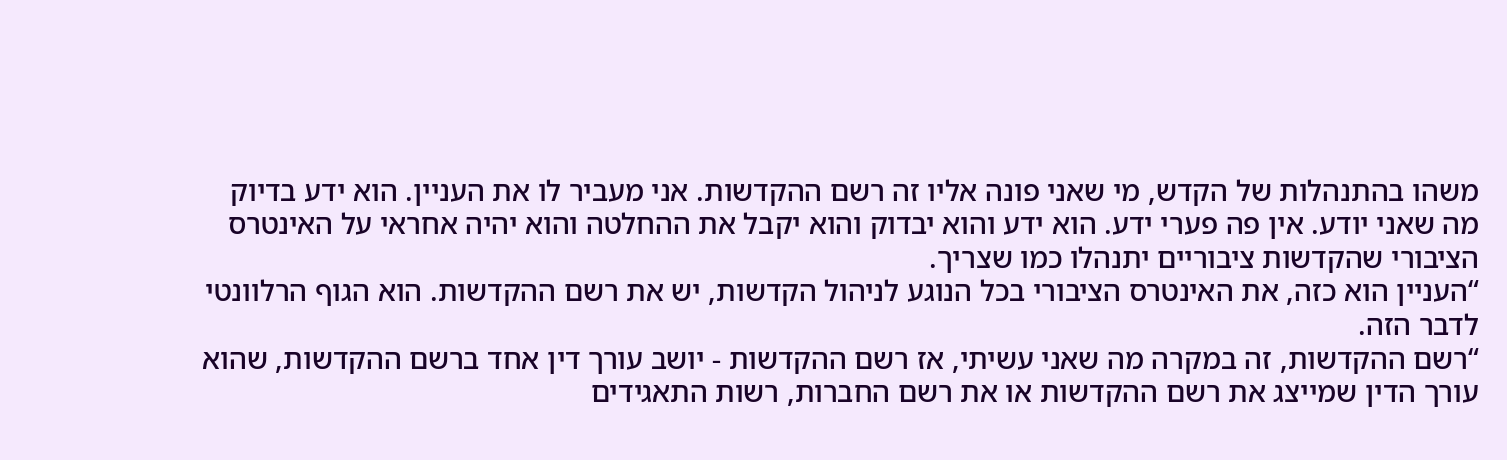משהו בהתנהלות של הקדש, מי שאני פונה אליו זה רשם ההקדשות. אני מעביר לו את העניין. הוא ידע בדיוק מה שאני יודע. אין פה פערי ידע. הוא ידע והוא יבדוק והוא יקבל את ההחלטה והוא יהיה אחראי על האינטרס הציבורי שהקדשות ציבוריים יתנהלו כמו שצריך.
“העניין הוא כזה, את האינטרס הציבורי בכל הנוגע לניהול הקדשות, יש את רשם ההקדשות. הוא הגוף הרלוונטי לדבר הזה.
“רשם ההקדשות, זה במקרה מה שאני עשיתי, אז רשם ההקדשות - יושב עורך דין אחד ברשם ההקדשות, שהוא עורך הדין שמייצג את רשם ההקדשות או את רשם החברות, רשות התאגידים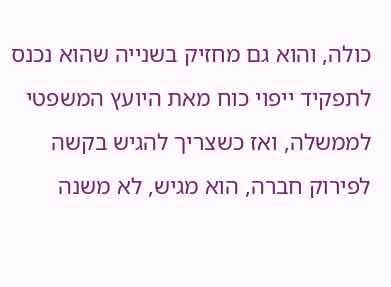כולה, והוא גם מחזיק בשנייה שהוא נכנס לתפקיד ייפוי כוח מאת היועץ המשפטי לממשלה, ואז כשצריך להגיש בקשה לפירוק חברה, הוא מגיש, לא משנה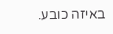באיזה כובע.